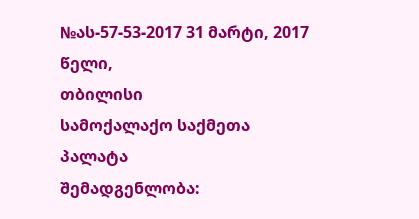№ას-57-53-2017 31 მარტი, 2017 წელი,
თბილისი
სამოქალაქო საქმეთა პალატა
შემადგენლობა: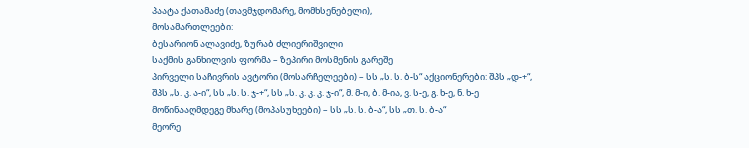პაატა ქათამაძე (თავმჯდომარე, მომხსენებელი),
მოსამართლეები:
ბესარიონ ალავიძე, ზურაბ ძლიერიშვილი
საქმის განხილვის ფორმა – ზეპირი მოსმენის გარეშე
პირველი საჩივრის ავტორი (მოსარჩელეები) – სს „ს. ს. ბ-ს“ აქციონერები: შპს „დ-+“, შპს „ს. კ. ა-ი“, სს „ს. ს. ჯ-+“, სს „ს. კ. კ. კ. ჯ-ი“, მ. მ-ი, ბ. მ-ია, ვ. ს-ე, გ. ხ-ე, ნ. ხ-ე
მოწინააღმდეგე მხარე (მოპასუხეები) – სს „ს. ს. ბ-ა“, სს „თ. ს. ბ-ა“
მეორე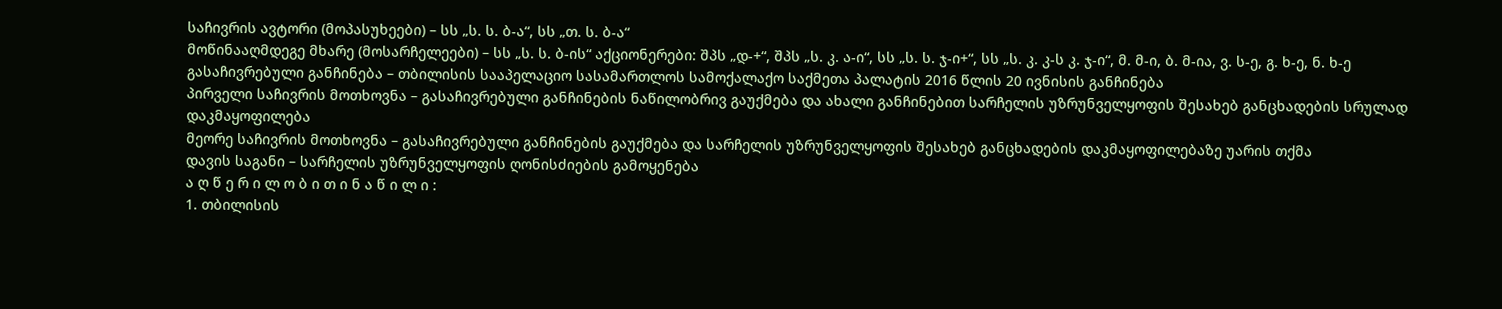საჩივრის ავტორი (მოპასუხეები) – სს „ს. ს. ბ-ა“, სს „თ. ს. ბ-ა“
მოწინააღმდეგე მხარე (მოსარჩელეები) – სს „ს. ს. ბ-ის“ აქციონერები: შპს „დ-+“, შპს „ს. კ. ა-ი“, სს „ს. ს. ჯ-ი+“, სს „ს. კ. კ-ს კ. ჯ-ი“, მ. მ-ი, ბ. მ-ია, ვ. ს-ე, გ. ხ-ე, ნ. ხ-ე
გასაჩივრებული განჩინება – თბილისის სააპელაციო სასამართლოს სამოქალაქო საქმეთა პალატის 2016 წლის 20 ივნისის განჩინება
პირველი საჩივრის მოთხოვნა – გასაჩივრებული განჩინების ნაწილობრივ გაუქმება და ახალი განჩინებით სარჩელის უზრუნველყოფის შესახებ განცხადების სრულად დაკმაყოფილება
მეორე საჩივრის მოთხოვნა – გასაჩივრებული განჩინების გაუქმება და სარჩელის უზრუნველყოფის შესახებ განცხადების დაკმაყოფილებაზე უარის თქმა
დავის საგანი – სარჩელის უზრუნველყოფის ღონისძიების გამოყენება
ა ღ წ ე რ ი ლ ო ბ ი თ ი ნ ა წ ი ლ ი :
1. თბილისის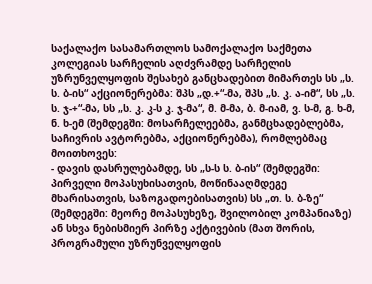საქალაქო სასამართლოს სამოქალაქო საქმეთა კოლეგიას სარჩელის აღძვრამდე სარჩელის უზრუნველყოფის შესახებ განცხადებით მიმართეს სს „ს. ს. ბ-ის“ აქციონერებმა: შპს „დ.+“-მა, შპს „ს. კ. ა-იმ“, სს „ს. ს. ჯ-+“-მა, სს „ს. კ. კ-ს კ. ჯ-მა“, მ. მ-მა, ბ. მ-იამ, ვ. ს-მ, გ. ხ-მ, ნ. ხ-ემ (შემდეგში: მოსარჩელეებმა, განმცხადებლებმა, საჩივრის ავტორებმა, აქციონერებმა), რომლებმაც მოითხოვეს:
- დავის დასრულებამდე, სს „ს-ს ს. ბ-ის“ (შემდეგში: პირველი მოპასუხისათვის, მოწინააღმდეგე მხარისათვის, საზოგადოებისათვის) სს „თ. ს. ბ-ზე“ (შემდეგში: მეორე მოპასუხეზე, შვილობილ კომპანიაზე) ან სხვა ნებისმიერ პირზე აქტივების (მათ შორის, პროგრამული უზრუნველყოფის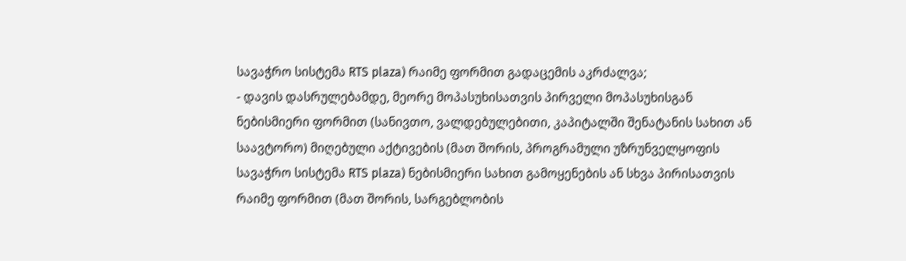სავაჭრო სისტემა RTS plaza) რაიმე ფორმით გადაცემის აკრძალვა;
- დავის დასრულებამდე, მეორე მოპასუხისათვის პირველი მოპასუხისგან ნებისმიერი ფორმით (სანივთო, ვალდებულებითი, კაპიტალში შენატანის სახით ან საავტორო) მიღებული აქტივების (მათ შორის, პროგრამული უზრუნველყოფის სავაჭრო სისტემა RTS plaza) ნებისმიერი სახით გამოყენების ან სხვა პირისათვის რაიმე ფორმით (მათ შორის, სარგებლობის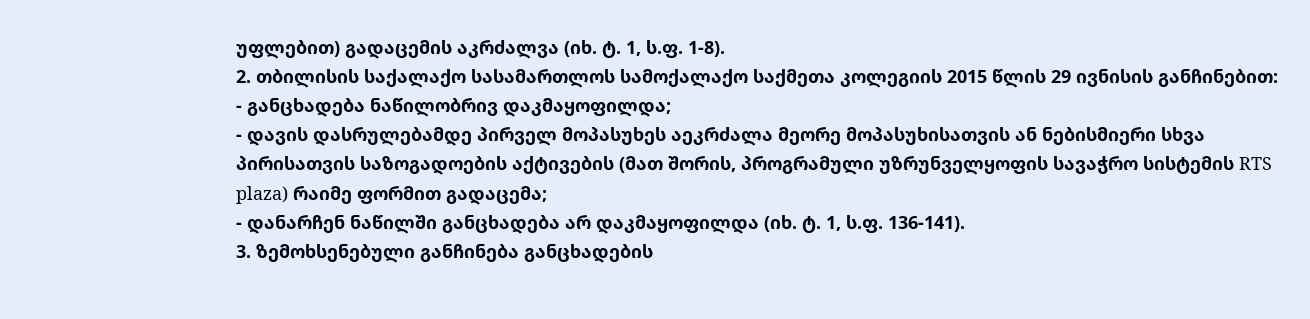უფლებით) გადაცემის აკრძალვა (იხ. ტ. 1, ს.ფ. 1-8).
2. თბილისის საქალაქო სასამართლოს სამოქალაქო საქმეთა კოლეგიის 2015 წლის 29 ივნისის განჩინებით:
- განცხადება ნაწილობრივ დაკმაყოფილდა;
- დავის დასრულებამდე პირველ მოპასუხეს აეკრძალა მეორე მოპასუხისათვის ან ნებისმიერი სხვა პირისათვის საზოგადოების აქტივების (მათ შორის, პროგრამული უზრუნველყოფის სავაჭრო სისტემის RTS plaza) რაიმე ფორმით გადაცემა;
- დანარჩენ ნაწილში განცხადება არ დაკმაყოფილდა (იხ. ტ. 1, ს.ფ. 136-141).
3. ზემოხსენებული განჩინება განცხადების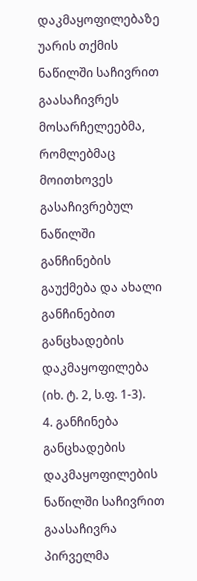დაკმაყოფილებაზე უარის თქმის ნაწილში საჩივრით გაასაჩივრეს მოსარჩელეებმა, რომლებმაც მოითხოვეს გასაჩივრებულ ნაწილში განჩინების გაუქმება და ახალი განჩინებით განცხადების დაკმაყოფილება (იხ. ტ. 2, ს.ფ. 1-3).
4. განჩინება განცხადების დაკმაყოფილების ნაწილში საჩივრით გაასაჩივრა პირველმა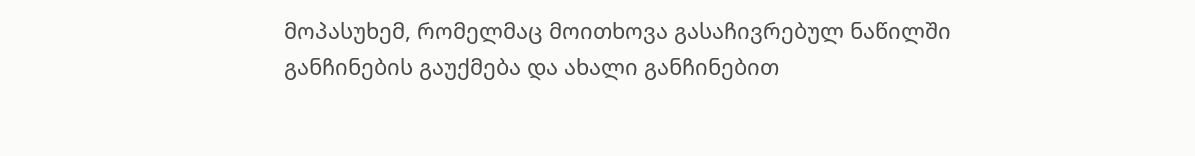მოპასუხემ, რომელმაც მოითხოვა გასაჩივრებულ ნაწილში განჩინების გაუქმება და ახალი განჩინებით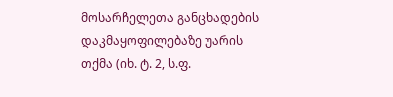მოსარჩელეთა განცხადების დაკმაყოფილებაზე უარის თქმა (იხ. ტ. 2, ს.ფ.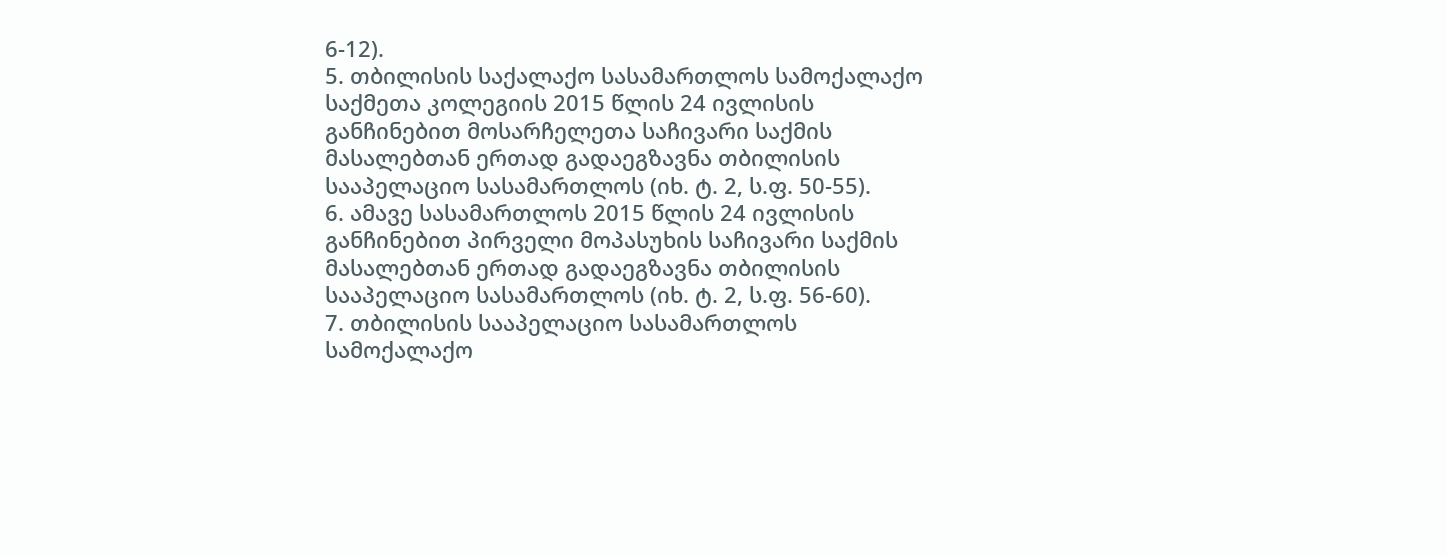6-12).
5. თბილისის საქალაქო სასამართლოს სამოქალაქო საქმეთა კოლეგიის 2015 წლის 24 ივლისის განჩინებით მოსარჩელეთა საჩივარი საქმის მასალებთან ერთად გადაეგზავნა თბილისის სააპელაციო სასამართლოს (იხ. ტ. 2, ს.ფ. 50-55).
6. ამავე სასამართლოს 2015 წლის 24 ივლისის განჩინებით პირველი მოპასუხის საჩივარი საქმის მასალებთან ერთად გადაეგზავნა თბილისის სააპელაციო სასამართლოს (იხ. ტ. 2, ს.ფ. 56-60).
7. თბილისის სააპელაციო სასამართლოს სამოქალაქო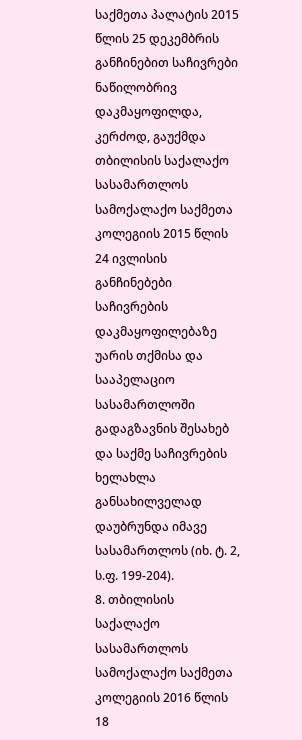საქმეთა პალატის 2015 წლის 25 დეკემბრის განჩინებით საჩივრები ნაწილობრივ დაკმაყოფილდა, კერძოდ, გაუქმდა თბილისის საქალაქო სასამართლოს სამოქალაქო საქმეთა კოლეგიის 2015 წლის 24 ივლისის განჩინებები საჩივრების დაკმაყოფილებაზე უარის თქმისა და სააპელაციო სასამართლოში გადაგზავნის შესახებ და საქმე საჩივრების ხელახლა განსახილველად დაუბრუნდა იმავე სასამართლოს (იხ. ტ. 2, ს.ფ. 199-204).
8. თბილისის საქალაქო სასამართლოს სამოქალაქო საქმეთა კოლეგიის 2016 წლის 18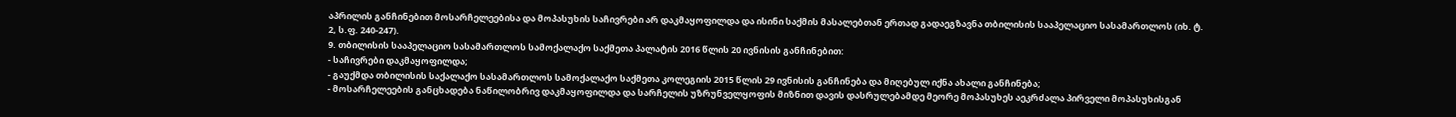აპრილის განჩინებით მოსარჩელეებისა და მოპასუხის საჩივრები არ დაკმაყოფილდა და ისინი საქმის მასალებთან ერთად გადაეგზავნა თბილისის სააპელაციო სასამართლოს (იხ. ტ. 2, ს.ფ. 240-247).
9. თბილისის სააპელაციო სასამართლოს სამოქალაქო საქმეთა პალატის 2016 წლის 20 ივნისის განჩინებით:
- საჩივრები დაკმაყოფილდა;
- გაუქმდა თბილისის საქალაქო სასამართლოს სამოქალაქო საქმეთა კოლეგიის 2015 წლის 29 ივნისის განჩინება და მიღებულ იქნა ახალი განჩინება;
- მოსარჩელეების განცხადება ნაწილობრივ დაკმაყოფილდა და სარჩელის უზრუნველყოფის მიზნით დავის დასრულებამდე მეორე მოპასუხეს აეკრძალა პირველი მოპასუხისგან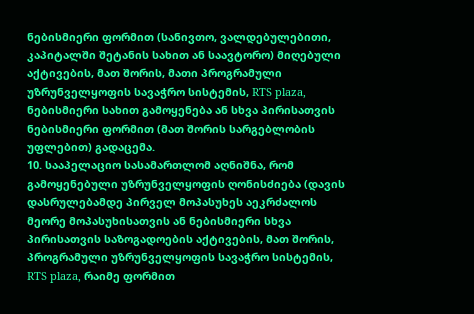ნებისმიერი ფორმით (სანივთო, ვალდებულებითი, კაპიტალში შეტანის სახით ან საავტორო) მიღებული აქტივების, მათ შორის, მათი პროგრამული უზრუნველყოფის სავაჭრო სისტემის, RTS plaza, ნებისმიერი სახით გამოყენება ან სხვა პირისათვის ნებისმიერი ფორმით (მათ შორის სარგებლობის უფლებით) გადაცემა.
10. სააპელაციო სასამართლომ აღნიშნა, რომ გამოყენებული უზრუნველყოფის ღონისძიება (დავის დასრულებამდე პირველ მოპასუხეს აეკრძალოს მეორე მოპასუხისათვის ან ნებისმიერი სხვა პირისათვის საზოგადოების აქტივების, მათ შორის, პროგრამული უზრუნველყოფის სავაჭრო სისტემის, RTS plaza, რაიმე ფორმით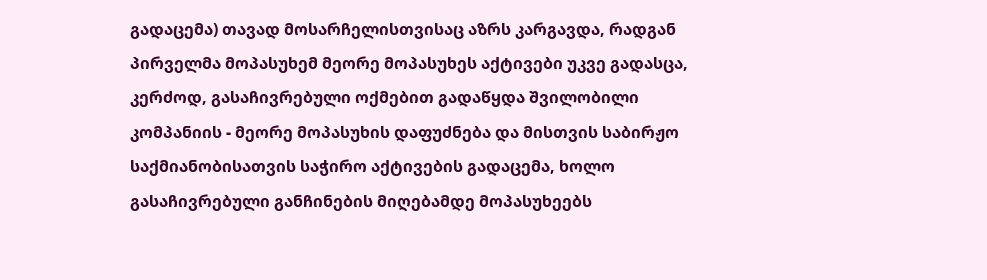გადაცემა) თავად მოსარჩელისთვისაც აზრს კარგავდა, რადგან პირველმა მოპასუხემ მეორე მოპასუხეს აქტივები უკვე გადასცა, კერძოდ, გასაჩივრებული ოქმებით გადაწყდა შვილობილი კომპანიის - მეორე მოპასუხის დაფუძნება და მისთვის საბირჟო საქმიანობისათვის საჭირო აქტივების გადაცემა, ხოლო გასაჩივრებული განჩინების მიღებამდე მოპასუხეებს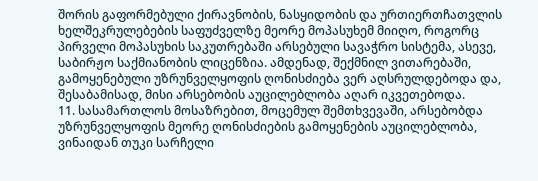შორის გაფორმებული ქირავნობის, ნასყიდობის და ურთიერთჩათვლის ხელშეკრულებების საფუძველზე მეორე მოპასუხემ მიიღო, როგორც პირველი მოპასუხის საკუთრებაში არსებული სავაჭრო სისტემა, ასევე, საბირჟო საქმიანობის ლიცენზია. ამდენად, შექმნილ ვითარებაში, გამოყენებული უზრუნველყოფის ღონისძიება ვერ აღსრულდებოდა და, შესაბამისად, მისი არსებობის აუცილებლობა აღარ იკვეთებოდა.
11. სასამართლოს მოსაზრებით, მოცემულ შემთხვევაში, არსებობდა უზრუნველყოფის მეორე ღონისძიების გამოყენების აუცილებლობა, ვინაიდან თუკი სარჩელი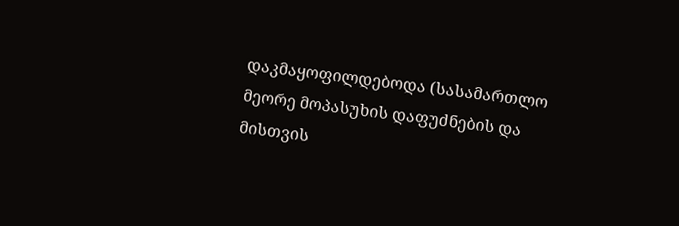დაკმაყოფილდებოდა (სასამართლო მეორე მოპასუხის დაფუძნების და მისთვის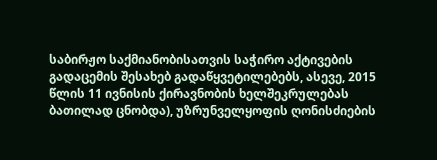საბირჟო საქმიანობისათვის საჭირო აქტივების გადაცემის შესახებ გადაწყვეტილებებს, ასევე, 2015 წლის 11 ივნისის ქირავნობის ხელშეკრულებას ბათილად ცნობდა), უზრუნველყოფის ღონისძიების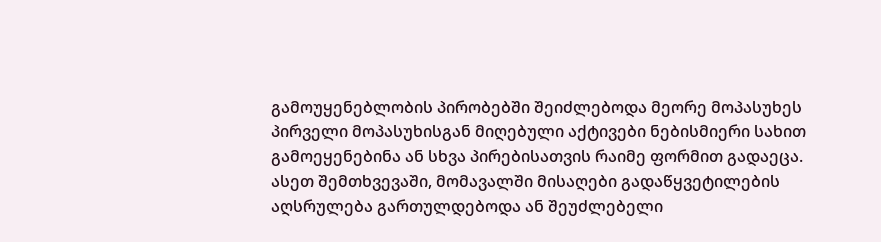გამოუყენებლობის პირობებში შეიძლებოდა მეორე მოპასუხეს პირველი მოპასუხისგან მიღებული აქტივები ნებისმიერი სახით გამოეყენებინა ან სხვა პირებისათვის რაიმე ფორმით გადაეცა. ასეთ შემთხვევაში, მომავალში მისაღები გადაწყვეტილების აღსრულება გართულდებოდა ან შეუძლებელი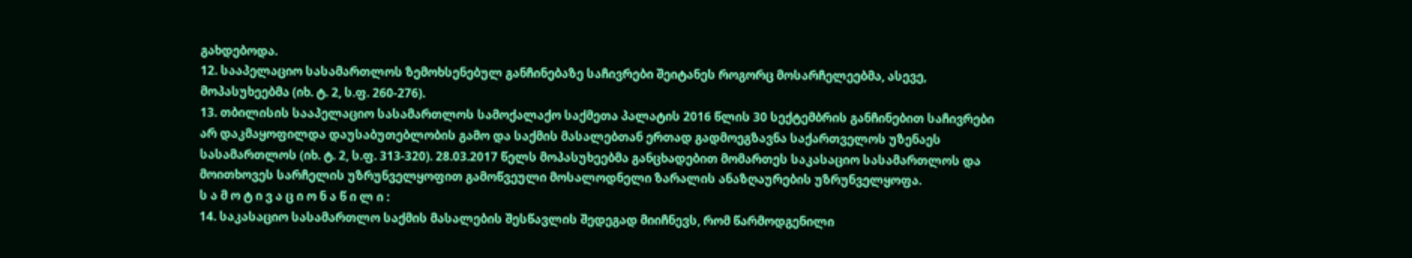გახდებოდა.
12. სააპელაციო სასამართლოს ზემოხსენებულ განჩინებაზე საჩივრები შეიტანეს როგორც მოსარჩელეებმა, ასევე, მოპასუხეებმა (იხ. ტ. 2, ს.ფ. 260-276).
13. თბილისის სააპელაციო სასამართლოს სამოქალაქო საქმეთა პალატის 2016 წლის 30 სექტემბრის განჩინებით საჩივრები არ დაკმაყოფილდა დაუსაბუთებლობის გამო და საქმის მასალებთან ერთად გადმოეგზავნა საქართველოს უზენაეს სასამართლოს (იხ. ტ. 2, ს.ფ. 313-320). 28.03.2017 წელს მოპასუხეებმა განცხადებით მომართეს საკასაციო სასამართლოს და მოითხოვეს სარჩელის უზრუნველყოფით გამოწვეული მოსალოდნელი ზარალის ანაზღაურების უზრუნველყოფა.
ს ა მ ო ტ ი ვ ა ც ი ო ნ ა წ ი ლ ი :
14. საკასაციო სასამართლო საქმის მასალების შესწავლის შედეგად მიიჩნევს, რომ წარმოდგენილი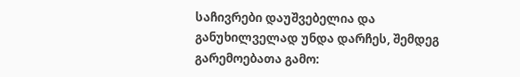საჩივრები დაუშვებელია და განუხილველად უნდა დარჩეს, შემდეგ გარემოებათა გამო: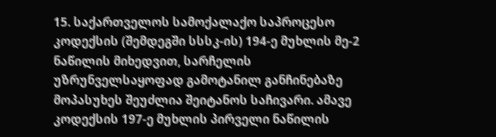15. საქართველოს სამოქალაქო საპროცესო კოდექსის (შემდეგში სსსკ-ის) 194-ე მუხლის მე-2 ნაწილის მიხედვით, სარჩელის უზრუნველსაყოფად გამოტანილ განჩინებაზე მოპასუხეს შეუძლია შეიტანოს საჩივარი. ამავე კოდექსის 197-ე მუხლის პირველი ნაწილის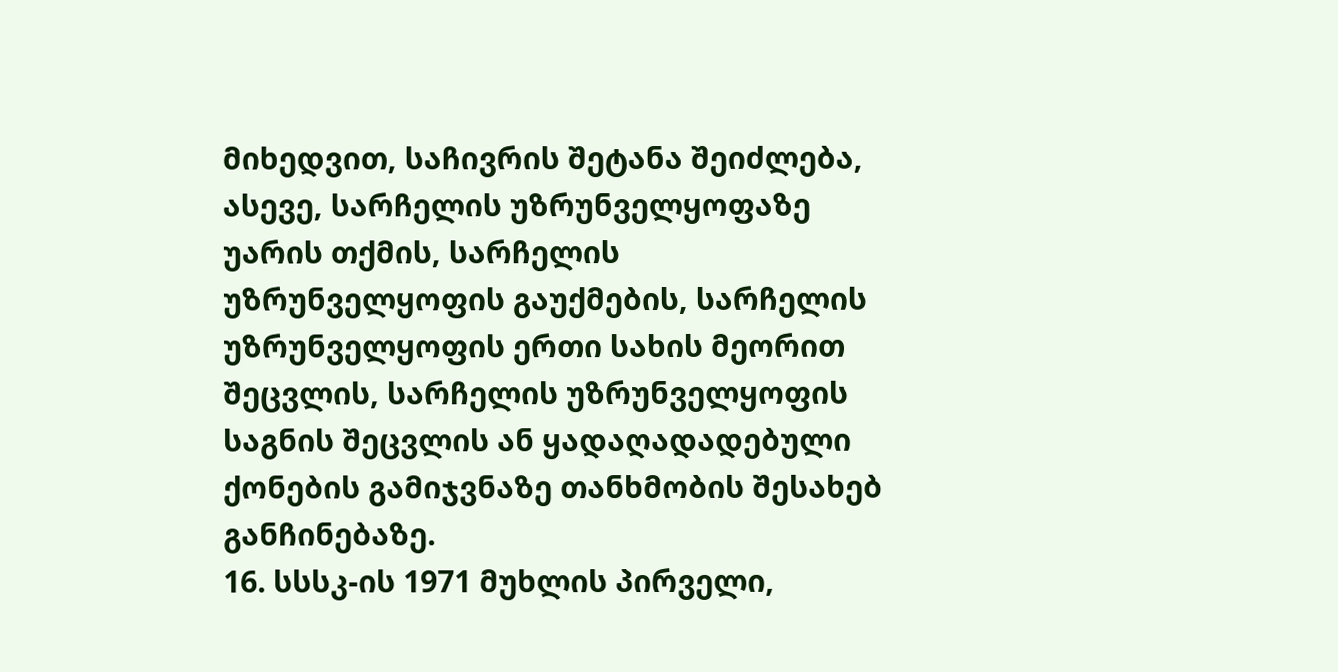მიხედვით, საჩივრის შეტანა შეიძლება, ასევე, სარჩელის უზრუნველყოფაზე უარის თქმის, სარჩელის უზრუნველყოფის გაუქმების, სარჩელის უზრუნველყოფის ერთი სახის მეორით შეცვლის, სარჩელის უზრუნველყოფის საგნის შეცვლის ან ყადაღადადებული ქონების გამიჯვნაზე თანხმობის შესახებ განჩინებაზე.
16. სსსკ-ის 1971 მუხლის პირველი,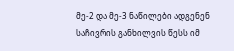მე-2 და მე-3 ნაწილები ადგენენ საჩივრის განხილვის წესს იმ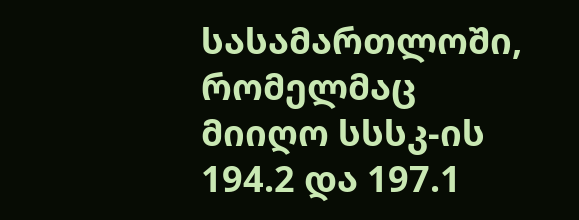სასამართლოში, რომელმაც მიიღო სსსკ-ის 194.2 და 197.1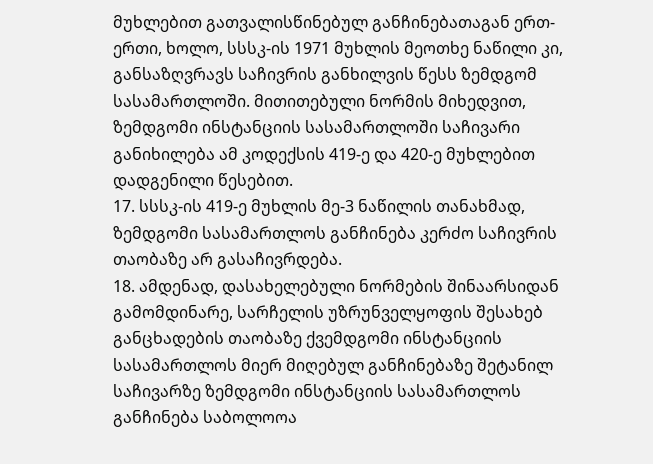მუხლებით გათვალისწინებულ განჩინებათაგან ერთ-ერთი, ხოლო, სსსკ-ის 1971 მუხლის მეოთხე ნაწილი კი, განსაზღვრავს საჩივრის განხილვის წესს ზემდგომ სასამართლოში. მითითებული ნორმის მიხედვით, ზემდგომი ინსტანციის სასამართლოში საჩივარი განიხილება ამ კოდექსის 419-ე და 420-ე მუხლებით დადგენილი წესებით.
17. სსსკ-ის 419-ე მუხლის მე-3 ნაწილის თანახმად, ზემდგომი სასამართლოს განჩინება კერძო საჩივრის თაობაზე არ გასაჩივრდება.
18. ამდენად, დასახელებული ნორმების შინაარსიდან გამომდინარე, სარჩელის უზრუნველყოფის შესახებ განცხადების თაობაზე ქვემდგომი ინსტანციის სასამართლოს მიერ მიღებულ განჩინებაზე შეტანილ საჩივარზე ზემდგომი ინსტანციის სასამართლოს განჩინება საბოლოოა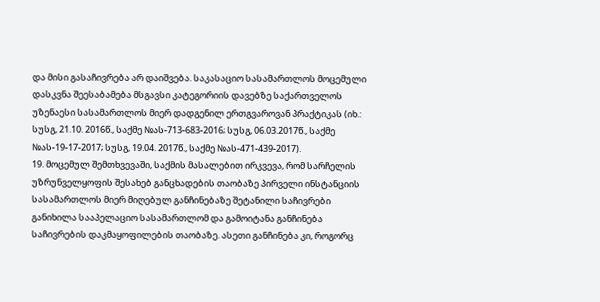და მისი გასაჩივრება არ დაიშვება. საკასაციო სასამართლოს მოცემული დასკვნა შეესაბამება მსგავსი კატეგორიის დავებზე საქართველოს უზენაესი სასამართლოს მიერ დადგენილ ერთგვაროვან პრაქტიკას (იხ.: სუსგ, 21.10. 2016წ., საქმე №ას-713-683-2016; სუსგ, 06.03.2017წ., საქმე №ას-19-17-2017; სუსგ, 19.04. 2017წ., საქმე №ას-471-439-2017).
19. მოცემულ შემთხვევაში, საქმის მასალებით ირკვევა, რომ სარჩელის უზრუნველყოფის შესახებ განცხადების თაობაზე პირველი ინსტანციის სასამართლოს მიერ მიღებულ განჩინებაზე შეტანილი საჩივრები განიხილა სააპელაციო სასამართლომ და გამოიტანა განჩინება საჩივრების დაკმაყოფილების თაობაზე. ასეთი განჩინება კი, როგორც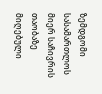ზემდგომი სასამართლოს მიერ საჩივრის თაობაზე მიღებული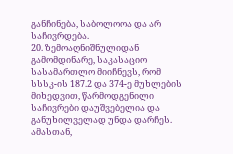განჩინება, საბოლოოა და არ საჩივრდება.
20. ზემოაღნიშნულიდან გამომდინარე, საკასაციო სასამართლო მიიჩნევს, რომ სსსკ-ის 187.2 და 374-ე მუხლების მიხედვით, წარმოდგენილი საჩივრები დაუშვებელია და განუხილველად უნდა დარჩეს. ამასთან,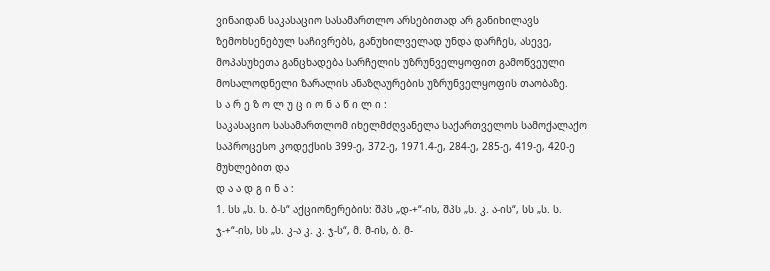ვინაიდან საკასაციო სასამართლო არსებითად არ განიხილავს ზემოხსენებულ საჩივრებს, განუხილველად უნდა დარჩეს, ასევე, მოპასუხეთა განცხადება სარჩელის უზრუნველყოფით გამოწვეული მოსალოდნელი ზარალის ანაზღაურების უზრუნველყოფის თაობაზე.
ს ა რ ე ზ ო ლ უ ც ი ო ნ ა წ ი ლ ი :
საკასაციო სასამართლომ იხელმძღვანელა საქართველოს სამოქალაქო საპროცესო კოდექსის 399-ე, 372-ე, 1971.4-ე, 284-ე, 285-ე, 419-ე, 420-ე მუხლებით და
დ ა ა დ გ ი ნ ა :
1. სს „ს. ს. ბ-ს“ აქციონერების: შპს „დ-+“-ის, შპს „ს. კ. ა-ის“, სს „ს. ს. ჯ-+“-ის, სს „ს. კ-ა კ. კ. ჯ-ს“, მ. მ-ის, ბ. მ-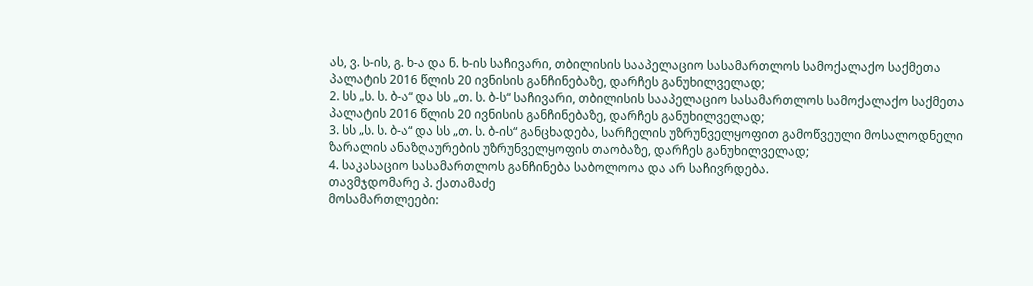ას, ვ. ს-ის, გ. ხ-ა და ნ. ხ-ის საჩივარი, თბილისის სააპელაციო სასამართლოს სამოქალაქო საქმეთა პალატის 2016 წლის 20 ივნისის განჩინებაზე, დარჩეს განუხილველად;
2. სს „ს. ს. ბ-ა“ და სს „თ. ს. ბ-ს“ საჩივარი, თბილისის სააპელაციო სასამართლოს სამოქალაქო საქმეთა პალატის 2016 წლის 20 ივნისის განჩინებაზე, დარჩეს განუხილველად;
3. სს „ს. ს. ბ-ა“ და სს „თ. ს. ბ-ის“ განცხადება, სარჩელის უზრუნველყოფით გამოწვეული მოსალოდნელი ზარალის ანაზღაურების უზრუნველყოფის თაობაზე, დარჩეს განუხილველად;
4. საკასაციო სასამართლოს განჩინება საბოლოოა და არ საჩივრდება.
თავმჯდომარე პ. ქათამაძე
მოსამართლეები: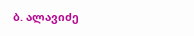ბ. ალავიძე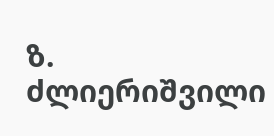ზ. ძლიერიშვილი